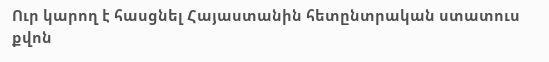Ուր կարող է հասցնել Հայաստանին հետընտրական ստատուս քվոն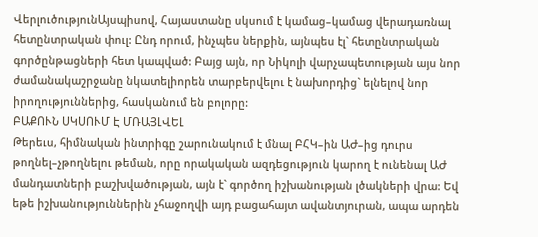ՎերլուծությունԱյսպիսով, Հայաստանը սկսում է կամաց–կամաց վերադառնալ հետընտրական փուլ: Ընդ որում, ինչպես ներքին, այնպես էլ` հետընտրական գործընթացների հետ կապված: Բայց այն, որ Նիկոլի վարչապետության այս նոր ժամանակաշրջանը նկատելիորեն տարբերվելու է նախորդից` ելնելով նոր իրողություններից, հասկանում են բոլորը:
ԲԱՔՈՒՆ ՍԿՍՈՒՄ Է ՄՌԱՅԼՎԵԼ
Թերեւս, հիմնական ինտրիգը շարունակում է մնալ ԲՀԿ–ին ԱԺ–ից դուրս թողնել–չթողնելու թեման, որը որակական ազդեցություն կարող է ունենալ ԱԺ մանդատների բաշխվածության, այն է` գործող իշխանության լծակների վրա: Եվ եթե իշխանություններին չհաջողվի այդ բացահայտ ավանտյուրան, ապա արդեն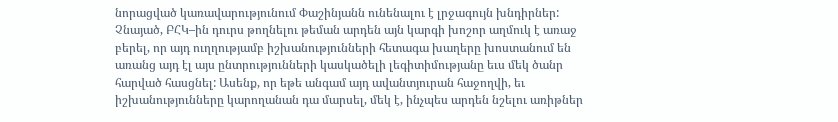նորացված կառավարությունում Փաշինյանն ունենալու է լրջագույն խնդիրներ: Չնայած, ԲՀԿ–ին դուրս թողնելու թեման արդեն այն կարգի խոշոր աղմուկ է առաջ բերել, որ այդ ուղղությամբ իշխանությունների հետագա խաղերը խոստանում են առանց այդ էլ այս ընտրությունների կասկածելի լեգիտիմությանը եւս մեկ ծանր հարված հասցնել: Ասենք, որ եթե անգամ այդ ավանտյուրան հաջողվի, եւ իշխանությունները կարողանան դա մարսել, մեկ է, ինչպես արդեն նշելու առիթներ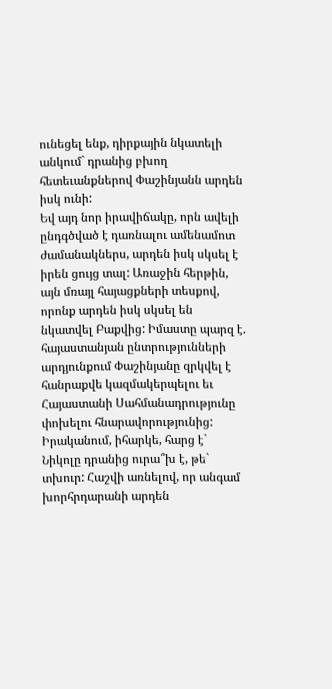ունեցել ենք, դիրքային նկատելի անկում` դրանից բխող հետեւանքներով Փաշինյանն արդեն իսկ ունի:
Եվ այդ նոր իրավիճակը, որն ավելի ընդգծված է դառնալու ամենամոտ ժամանակներս, արդեն իսկ սկսել է իրեն ցույց տալ: Առաջին հերթին, այն մռայլ հայացքների տեսքով, որոնք արդեն իսկ սկսել են նկատվել Բաքվից: Իմաստը պարզ է. հայաստանյան ընտրությունների արդյունքում Փաշինյանը զրկվել է հանրաքվե կազմակերպելու եւ Հայաստանի Սահմանադրությունը փոխելու հնարավորությունից:
Իրականում, իհարկե, հարց է` Նիկոլը դրանից ուրա՞խ է, թե` տխուր: Հաշվի առնելով, որ անգամ խորհրդարանի արդեն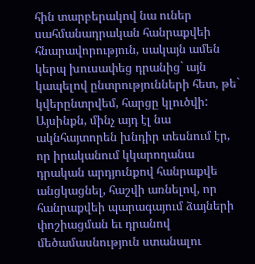հին տարբերակով նա ուներ սահմանադրական հանրաքվեի հնարավորություն, սակայն ամեն կերպ խուսափեց դրանից` այն կապելով ընտրությունների հետ, թե` կվերընտրվեմ, հարցը կլուծվի: Այսինքն, մինչ այդ էլ նա ակնհայտորեն խնդիր տեսնում էր, որ իրականում կկարողանա դրական արդյունքով հանրաքվե անցկացնել, հաշվի առնելով, որ հանրաքվեի պարագայում ձայների փոշիացման եւ դրանով մեծամասնություն ստանալու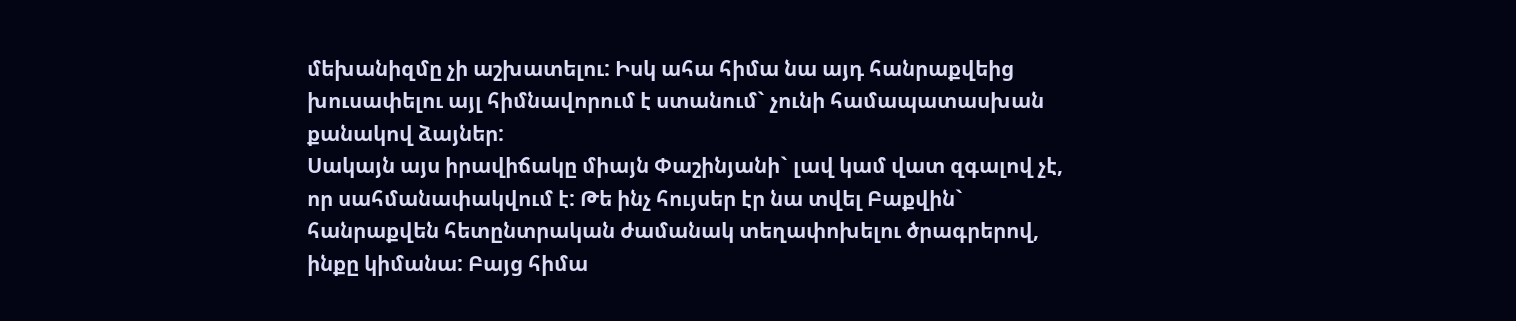մեխանիզմը չի աշխատելու: Իսկ ահա հիմա նա այդ հանրաքվեից խուսափելու այլ հիմնավորում է ստանում` չունի համապատասխան քանակով ձայներ:
Սակայն այս իրավիճակը միայն Փաշինյանի` լավ կամ վատ զգալով չէ, որ սահմանափակվում է: Թե ինչ հույսեր էր նա տվել Բաքվին` հանրաքվեն հետընտրական ժամանակ տեղափոխելու ծրագրերով, ինքը կիմանա: Բայց հիմա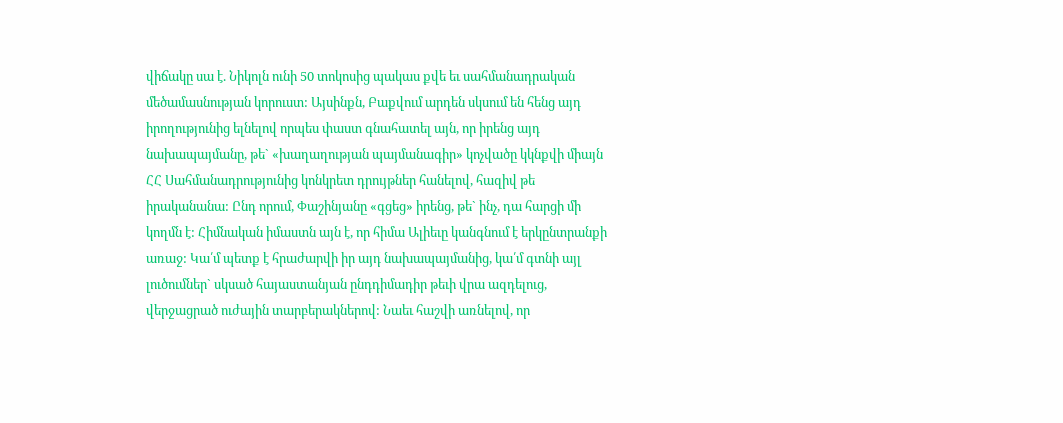վիճակը սա է. Նիկոլն ունի 50 տոկոսից պակաս քվե եւ սահմանադրական մեծամասնության կորուստ: Այսինքն, Բաքվում արդեն սկսում են հենց այդ իրողությունից ելնելով որպես փաստ գնահատել այն, որ իրենց այդ նախապայմանը, թե` «խաղաղության պայմանագիր» կոչվածը կկնքվի միայն ՀՀ Սահմանադրությունից կոնկրետ դրույթներ հանելով, հազիվ թե իրականանա: Ընդ որում, Փաշինյանը «գցեց» իրենց, թե` ինչ, դա հարցի մի կողմն է: Հիմնական իմաստն այն է, որ հիմա Ալիեւը կանգնում է երկընտրանքի առաջ: Կա՛մ պետք է հրաժարվի իր այդ նախապայմանից, կա՛մ գտնի այլ լուծումներ` սկսած հայաստանյան ընդդիմադիր թեւի վրա ազդելուց, վերջացրած ուժային տարբերակներով: Նաեւ հաշվի առնելով, որ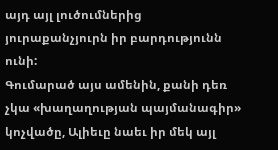այդ այլ լուծումներից յուրաքանչյուրն իր բարդությունն ունի:
Գումարած այս ամենին, քանի դեռ չկա «խաղաղության պայմանագիր» կոչվածը, Ալիեւը նաեւ իր մեկ այլ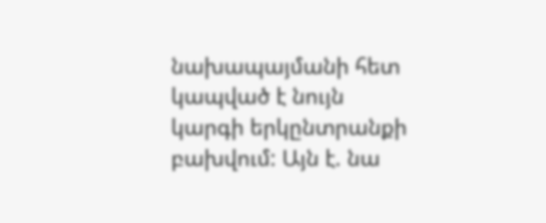նախապայմանի հետ կապված է նույն կարգի երկընտրանքի բախվում: Այն է. նա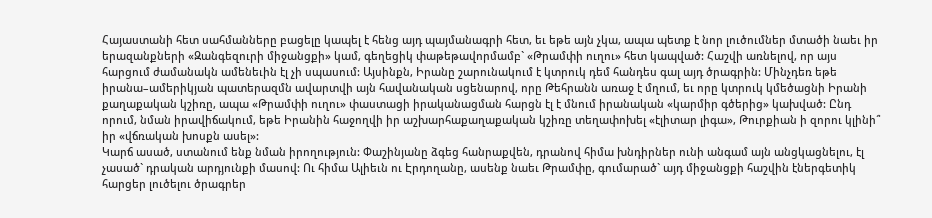Հայաստանի հետ սահմանները բացելը կապել է հենց այդ պայմանագրի հետ, եւ եթե այն չկա, ապա պետք է նոր լուծումներ մտածի նաեւ իր երազանքների «Զանգեզուրի միջանցքի» կամ, գեղեցիկ փաթեթավորմամբ` «Թրամփի ուղու» հետ կապված: Հաշվի առնելով, որ այս հարցում ժամանակն ամենեւին էլ չի սպասում: Այսինքն, Իրանը շարունակում է կտրուկ դեմ հանդես գալ այդ ծրագրին: Մինչդեռ եթե իրանա–ամերիկյան պատերազմն ավարտվի այն հավանական սցենարով, որը Թեհրանն առաջ է մղում, եւ որը կտրուկ կմեծացնի Իրանի քաղաքական կշիռը, ապա «Թրամփի ուղու» փաստացի իրականացման հարցն էլ է մնում իրանական «կարմիր գծերից» կախված: Ընդ որում, նման իրավիճակում, եթե Իրանին հաջողվի իր աշխարհաքաղաքական կշիռը տեղափոխել «էլիտար լիգա», Թուրքիան ի զորու կլինի՞ իր «վճռական խոսքն ասել»:
Կարճ ասած, ստանում ենք նման իրողություն: Փաշինյանը ձգեց հանրաքվեն, դրանով հիմա խնդիրներ ունի անգամ այն անցկացնելու, էլ չասած` դրական արդյունքի մասով: Ու հիմա Ալիեւն ու Էրդողանը, ասենք նաեւ Թրամփը, գումարած` այդ միջանցքի հաշվին էներգետիկ հարցեր լուծելու ծրագրեր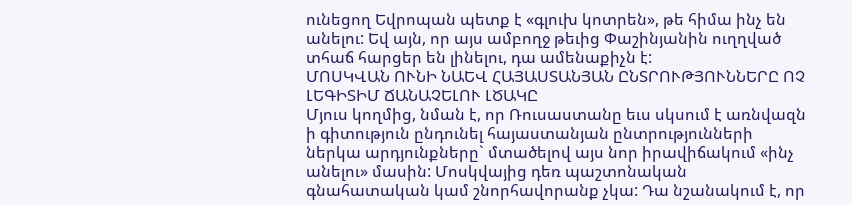ունեցող Եվրոպան պետք է «գլուխ կոտրեն», թե հիմա ինչ են անելու: Եվ այն, որ այս ամբողջ թեւից Փաշինյանին ուղղված տհաճ հարցեր են լինելու, դա ամենաքիչն է:
ՄՈՍԿՎԱՆ ՈՒՆԻ ՆԱԵՎ ՀԱՅԱՍՏԱՆՅԱՆ ԸՆՏՐՈՒԹՅՈՒՆՆԵՐԸ ՈՉ ԼԵԳԻՏԻՄ ՃԱՆԱՉԵԼՈՒ ԼԾԱԿԸ
Մյուս կողմից, նման է, որ Ռուսաստանը եւս սկսում է առնվազն ի գիտություն ընդունել հայաստանյան ընտրությունների ներկա արդյունքները` մտածելով այս նոր իրավիճակում «ինչ անելու» մասին: Մոսկվայից դեռ պաշտոնական գնահատական կամ շնորհավորանք չկա: Դա նշանակում է, որ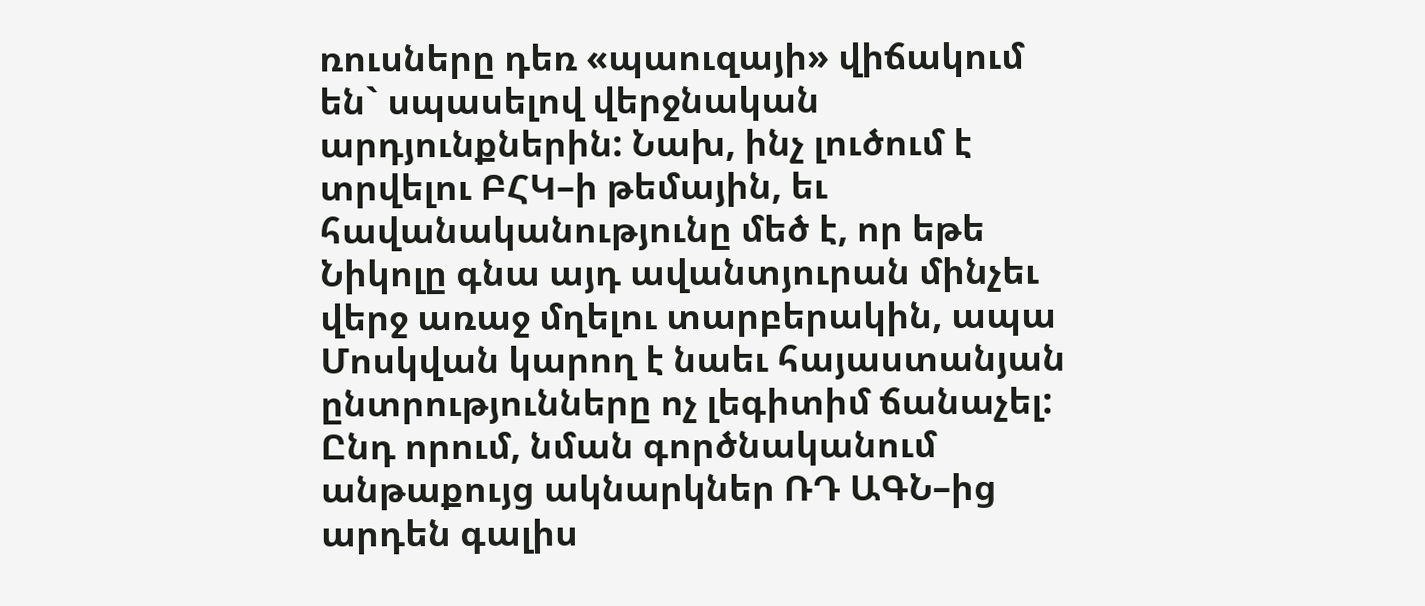ռուսները դեռ «պաուզայի» վիճակում են` սպասելով վերջնական արդյունքներին: Նախ, ինչ լուծում է տրվելու ԲՀԿ–ի թեմային, եւ հավանականությունը մեծ է, որ եթե Նիկոլը գնա այդ ավանտյուրան մինչեւ վերջ առաջ մղելու տարբերակին, ապա Մոսկվան կարող է նաեւ հայաստանյան ընտրությունները ոչ լեգիտիմ ճանաչել: Ընդ որում, նման գործնականում անթաքույց ակնարկներ ՌԴ ԱԳՆ–ից արդեն գալիս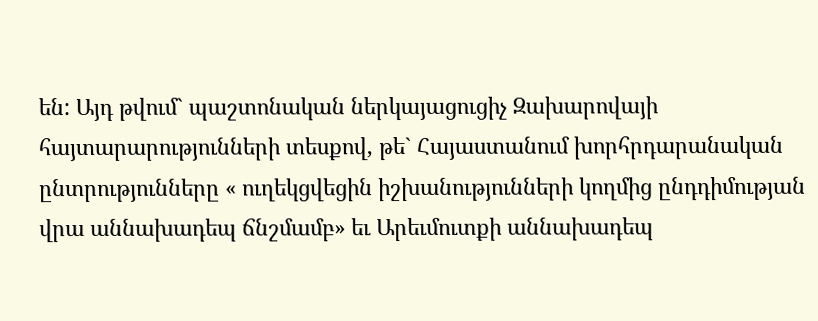են: Այդ թվում` պաշտոնական ներկայացուցիչ Զախարովայի հայտարարությունների տեսքով, թե` Հայաստանում խորհրդարանական ընտրությունները « ուղեկցվեցին իշխանությունների կողմից ընդդիմության վրա աննախադեպ ճնշմամբ» եւ Արեւմուտքի աննախադեպ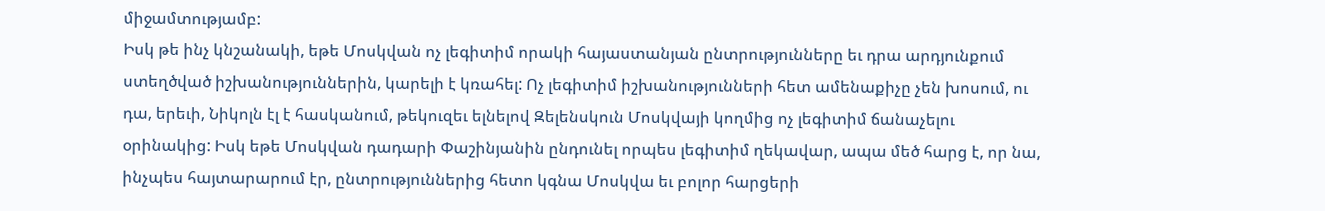միջամտությամբ:
Իսկ թե ինչ կնշանակի, եթե Մոսկվան ոչ լեգիտիմ որակի հայաստանյան ընտրությունները եւ դրա արդյունքում ստեղծված իշխանություններին, կարելի է կռահել: Ոչ լեգիտիմ իշխանությունների հետ ամենաքիչը չեն խոսում, ու դա, երեւի, Նիկոլն էլ է հասկանում, թեկուզեւ ելնելով Զելենսկուն Մոսկվայի կողմից ոչ լեգիտիմ ճանաչելու օրինակից: Իսկ եթե Մոսկվան դադարի Փաշինյանին ընդունել որպես լեգիտիմ ղեկավար, ապա մեծ հարց է, որ նա, ինչպես հայտարարում էր, ընտրություններից հետո կգնա Մոսկվա եւ բոլոր հարցերի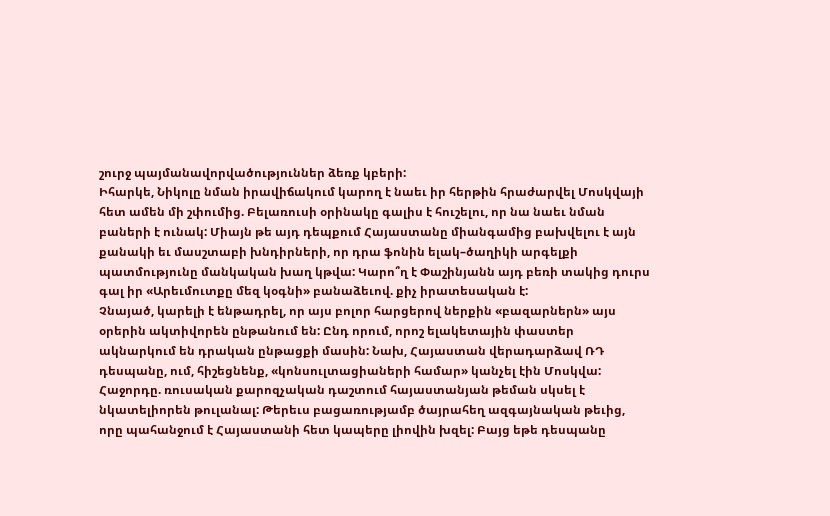շուրջ պայմանավորվածություններ ձեռք կբերի:
Իհարկե, Նիկոլը նման իրավիճակում կարող է նաեւ իր հերթին հրաժարվել Մոսկվայի հետ ամեն մի շփումից. Բելառուսի օրինակը գալիս է հուշելու, որ նա նաեւ նման բաների է ունակ: Միայն թե այդ դեպքում Հայաստանը միանգամից բախվելու է այն քանակի եւ մասշտաբի խնդիրների, որ դրա ֆոնին ելակ–ծաղիկի արգելքի պատմությունը մանկական խաղ կթվա: Կարո՞ղ է Փաշինյանն այդ բեռի տակից դուրս գալ իր «Արեւմուտքը մեզ կօգնի» բանաձեւով. քիչ իրատեսական է:
Չնայած, կարելի է ենթադրել, որ այս բոլոր հարցերով ներքին «բազարներն» այս օրերին ակտիվորեն ընթանում են: Ընդ որում, որոշ ելակետային փաստեր ակնարկում են դրական ընթացքի մասին: Նախ, Հայաստան վերադարձավ ՌԴ դեսպանը, ում, հիշեցնենք, «կոնսուլտացիաների համար» կանչել էին Մոսկվա: Հաջորդը. ռուսական քարոզչական դաշտում հայաստանյան թեման սկսել է նկատելիորեն թուլանալ: Թերեւս բացառությամբ ծայրահեղ ազգայնական թեւից, որը պահանջում է Հայաստանի հետ կապերը լիովին խզել: Բայց եթե դեսպանը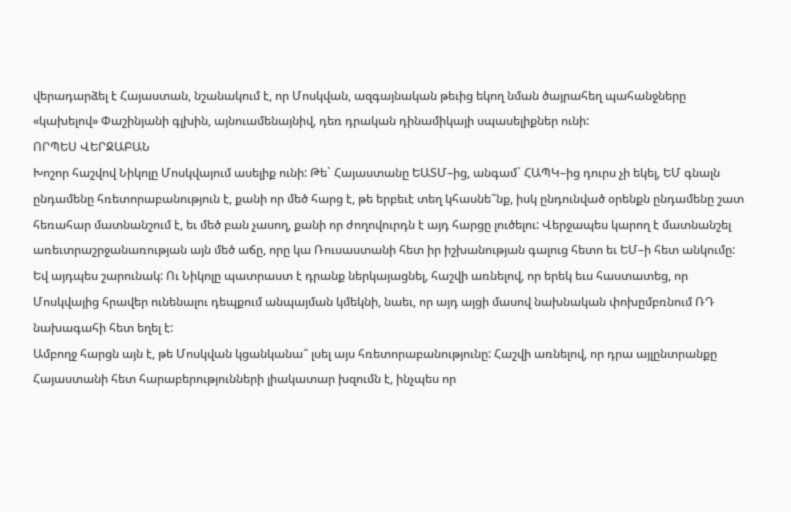վերադարձել է Հայաստան, նշանակում է, որ Մոսկվան, ազգայնական թեւից եկող նման ծայրահեղ պահանջները «կախելով» Փաշինյանի գլխին, այնուամենայնիվ, դեռ դրական դինամիկայի սպասելիքներ ունի:
ՈՐՊԵՍ ՎԵՐՋԱԲԱՆ
Խոշոր հաշվով Նիկոլը Մոսկվայում ասելիք ունի: Թե` Հայաստանը ԵԱՏՄ–ից, անգամ` ՀԱՊԿ–ից դուրս չի եկել, ԵՄ գնալն ընդամենը հռետորաբանություն է, քանի որ մեծ հարց է, թե երբեւէ տեղ կհասնե՞նք, իսկ ընդունված օրենքն ընդամենը շատ հեռահար մատնանշում է, եւ մեծ բան չասող, քանի որ ժողովուրդն է այդ հարցը լուծելու: Վերջապես կարող է մատնանշել առեւտրաշրջանառության այն մեծ աճը, որը կա Ռուսաստանի հետ իր իշխանության գալուց հետո եւ ԵՄ–ի հետ անկումը: Եվ այդպես շարունակ: Ու Նիկոլը պատրաստ է դրանք ներկայացնել, հաշվի առնելով, որ երեկ եւս հաստատեց, որ Մոսկվայից հրավեր ունենալու դեպքում անպայման կմեկնի, նաեւ, որ այդ այցի մասով նախնական փոխըմբռնում ՌԴ նախագահի հետ եղել է:
Ամբողջ հարցն այն է, թե Մոսկվան կցանկանա՞ լսել այս հռետորաբանությունը: Հաշվի առնելով, որ դրա այլընտրանքը Հայաստանի հետ հարաբերությունների լիակատար խզումն է, ինչպես որ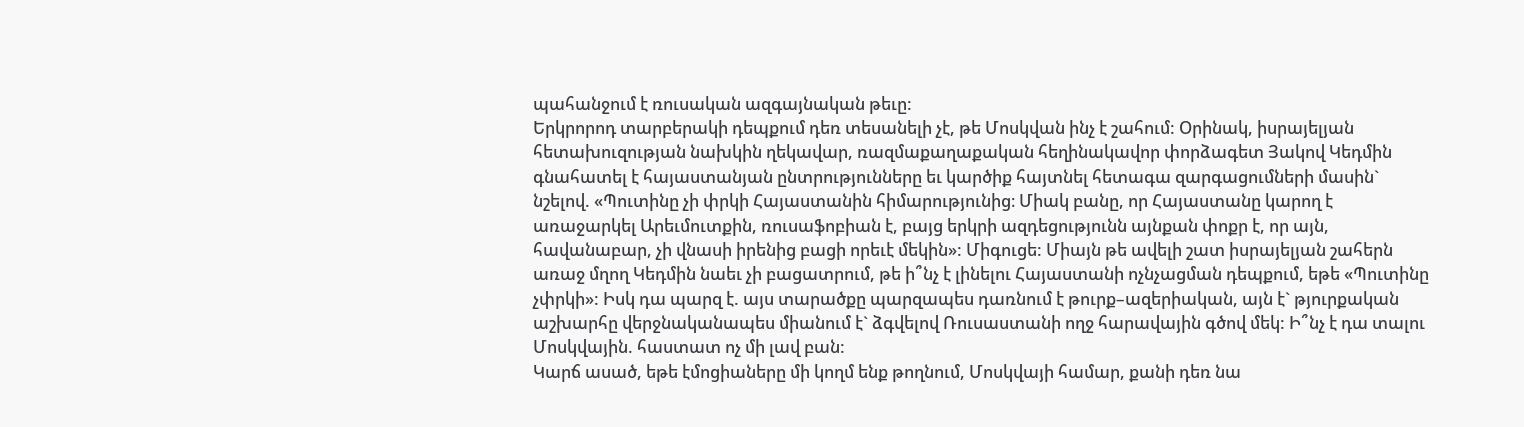պահանջում է ռուսական ազգայնական թեւը:
Երկրորոդ տարբերակի դեպքում դեռ տեսանելի չէ, թե Մոսկվան ինչ է շահում: Օրինակ, իսրայելյան հետախուզության նախկին ղեկավար, ռազմաքաղաքական հեղինակավոր փորձագետ Յակով Կեդմին գնահատել է հայաստանյան ընտրությունները եւ կարծիք հայտնել հետագա զարգացումների մասին` նշելով. «Պուտինը չի փրկի Հայաստանին հիմարությունից։ Միակ բանը, որ Հայաստանը կարող է առաջարկել Արեւմուտքին, ռուսաֆոբիան է, բայց երկրի ազդեցությունն այնքան փոքր է, որ այն, հավանաբար, չի վնասի իրենից բացի որեւէ մեկին»: Միգուցե: Միայն թե ավելի շատ իսրայելյան շահերն առաջ մղող Կեդմին նաեւ չի բացատրում, թե ի՞նչ է լինելու Հայաստանի ոչնչացման դեպքում, եթե «Պուտինը չփրկի»: Իսկ դա պարզ է. այս տարածքը պարզապես դառնում է թուրք–ազերիական, այն է` թյուրքական աշխարհը վերջնականապես միանում է` ձգվելով Ռուսաստանի ողջ հարավային գծով մեկ: Ի՞նչ է դա տալու Մոսկվային. հաստատ ոչ մի լավ բան:
Կարճ ասած, եթե էմոցիաները մի կողմ ենք թողնում, Մոսկվայի համար, քանի դեռ նա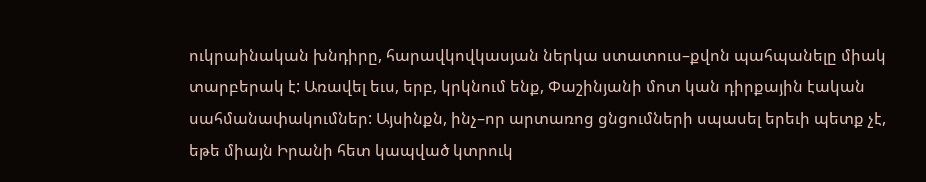ուկրաինական խնդիրը, հարավկովկասյան ներկա ստատուս–քվոն պահպանելը միակ տարբերակ է: Առավել եւս, երբ, կրկնում ենք, Փաշինյանի մոտ կան դիրքային էական սահմանափակումներ: Այսինքն, ինչ–որ արտառոց ցնցումների սպասել երեւի պետք չէ, եթե միայն Իրանի հետ կապված կտրուկ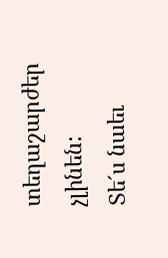տեղաշարժեր չլինեն:
Տե´ս նաեւ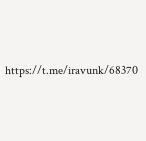https://t.me/iravunk/68370